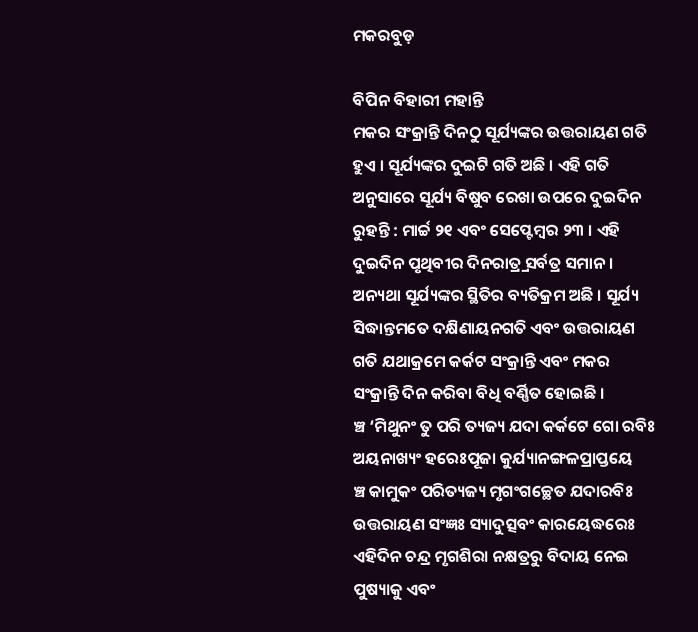ମକରବୁଡ଼

ବିପିନ ବିହାରୀ ମହାନ୍ତି
ମକର ସଂକ୍ରାନ୍ତି ଦିନଠୁ ସୂର୍ଯ୍ୟଙ୍କର ଉତ୍ତରାୟଣ ଗତି ହୁଏ । ସୂର୍ଯ୍ୟଙ୍କର ଦୁଇଟି ଗତି ଅଛି । ଏହି ଗତି ଅନୁସାରେ ସୂର୍ଯ୍ୟ ବିଷୁବ ରେଖା ଉପରେ ଦୁଇଦିନ ରୁହନ୍ତି : ମାର୍ଚ୍ଚ ୨୧ ଏବଂ ସେପ୍ଟେମ୍ବର ୨୩ । ଏହି ଦୁଇଦିନ ପୃଥିବୀର ଦିନରାତ୍ର୍ର ସର୍ବତ୍ର ସମାନ । ଅନ୍ୟଥା ସୂର୍ଯ୍ୟଙ୍କର ସ୍ଥିତିର ବ୍ୟତିକ୍ରମ ଅଛି । ସୂର୍ଯ୍ୟ ସିଦ୍ଧାନ୍ତମତେ ଦକ୍ଷିଣାୟନଗତି ଏବଂ ଉତ୍ତରାୟଣ ଗତି ଯଥାକ୍ରମେ କର୍କଟ ସଂକ୍ରାନ୍ତି ଏବଂ ମକର ସଂକ୍ରାନ୍ତି ଦିନ କରିବା ବିଧି ବର୍ଣ୍ଣିତ ହୋଇଛି ।
ଞ୍ଚ ‘ମିଥୁନଂ ତୁ ପରି ତ୍ୟଜ୍ୟ ଯଦା କର୍କଟେ ଗୋ ରବିଃ
ଅୟନାଖ୍ୟଂ ହରେଃପୂଜା କୁର୍ଯ୍ୟାନଙ୍ଗଳପ୍ରାପ୍ତୟେ
ଞ୍ଚ କାମୁକଂ ପରିତ୍ୟଜ୍ୟ ମୃଗଂଗଚ୍ଛେତ ଯଦାରବିଃ
ଉତ୍ତରାୟଣ ସଂଜ୍ଞଃ ସ୍ୟାଦୁତ୍ସବଂ କାରୟେଦ୍ଧରେଃ
ଏହିଦିନ ଚନ୍ଦ୍ର ମୃଗଶିରା ନକ୍ଷତ୍ରରୁ ବିଦାୟ ନେଇ ପୁଷ୍ୟାକୁ ଏବଂ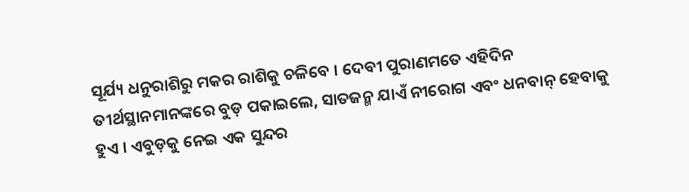ସୂର୍ଯ୍ୟ ଧନୁରାଶିରୁ ମକର ରାଶିକୁ ଚଳିବେ । ଦେବୀ ପୁରାଣମତେ ଏହିଦିନ ତୀର୍ଥସ୍ଥାନମାନଙ୍କରେ ବୁଡ଼ ପକାଇଲେ, ସାତଜନ୍ମ ଯାଏଁ ନୀରୋଗ ଏବଂ ଧନବାନ୍ ହେବାକୁ ହୁଏ । ଏବୁଡ଼କୁ ନେଇ ଏକ ସୁନ୍ଦର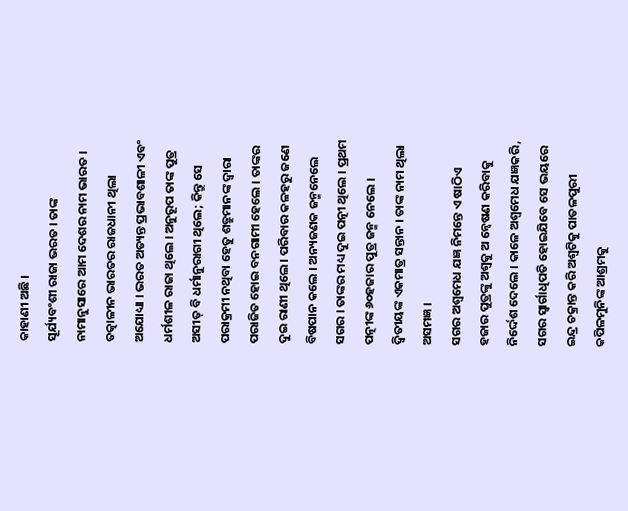କାହାଣୀ ଅଛି ।
ସୂର୍ଯ୍ୟବଂଶୀ ରାଜା ଭରତ । ତାଙ୍କ ନାମାନୁସାରେ ଆମ ଦେଶର ନାମ ଭାରତ । ତତ୍କାଳୀନ ଭାରତର ରାଜଧାନୀ ଥିଲା ଅଯୋଧ୍ୟା । ଭରତ ଅତ୍ୟନ୍ତ ପ୍ରଭାବଶାଳୀ ଏବଂ ଧର୍ମଶୀଳ ରାଜା ଥିଲେ । ଅନୁରୂପ ତାଙ୍କ ପୁତ୍ର ଅସୀତ୍ ବି ଧର୍ମାନୁରାଗୀ ଥିଲେ; କିନ୍ତୁ ସେ ପରାକ୍ରମୀ ନଥିବା ହେତୁ ଶତ୍ରୁମାନଙ୍କ ଦ୍ୱାରା ପରାଜିତ ହୋଇ ବନଗାମୀ ହେଲେ । ତାଙ୍କର ଦୁଇ ରାଣୀ ଥିଲେ । ପରିବାର କଳହରୁ ଜଣେ ବିଷପାନ କଲେ । ଅନ୍ୟଜଣକ ଜନ୍ମନେଲେ ସଗର । ତାଙ୍କର ମଧ୍ୟ ଦୁଇ ପତ୍ନୀ ଥିଲେ । ପ୍ରଥମ ପତ୍ନୀଙ୍କ ୬୦ହଜାର ପୁତ୍ର ଜନ୍ମ ନେଲେ । ଦ୍ୱିତୀୟଙ୍କ ଏକମାତ୍ର ସନ୍ତାନ । ତାଙ୍କ ନାମ ଥିଲା ଅସମଜ୍ଞ ।
ସଗର ଅଶ୍ୱମେଧ ଯଜ୍ଞ ନିମନ୍ତେ ଏ ଷାଠିଏ ହଜାର ପୁତ୍ରଙ୍କୁ ଅଶ୍ୱକୁ ଅ ନ୍ୱେଷଣ କରିବାକୁ ନିର୍ଦ୍ଦେଶ ଦେଲେ । କାଳେ ଅଶ୍ୱମେଧ ଯଜ୍ଞକରି, ସଗର ସ୍ୱାର୍ଗାଧିପତି ହୋଇଯିବେ ସେ ଭୟରେ ଇନ୍ଦ୍ର ଚକ୍ରାନ୍ତ କରି ଅଶ୍ୱଟିକୁ ପାତଳପୁରୀ କପିଳମୁନିଙ୍କ ଆଶ୍ରମକୁ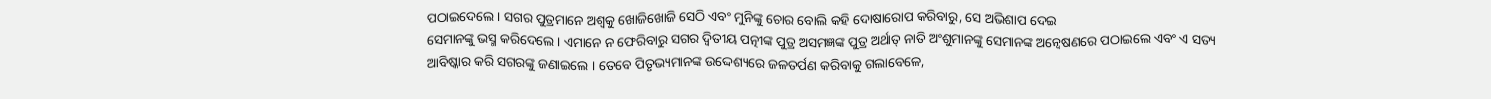ପଠାଇଦେଲେ । ସଗର ପୁତ୍ରମାନେ ଅଶ୍ୱକୁ ଖୋଜିଖୋଜି ସେଠି ଏବଂ ମୁନିଙ୍କୁ ଚୋର ବୋଲି କହି ଦୋଷାରୋପ କରିବାରୁ, ସେ ଅଭିଶାପ ଦେଇ
ସେମାନଙ୍କୁ ଭସ୍ମ କରିଦେଲେ । ଏମାନେ ନ ଫେରିବାରୁ ସଗର ଦ୍ୱିତୀୟ ପତ୍ନୀଙ୍କ ପୁତ୍ର ଅସମଜ୍ଞଙ୍କ ପୁତ୍ର ଅର୍ଥାତ୍ ନାତି ଅଂଶୁମାନଙ୍କୁ ସେମାନଙ୍କ ଅନ୍ୱେଷଣରେ ପଠାଇଲେ ଏବଂ ଏ ସତ୍ୟ ଆବିଷ୍କାର କରି ସଗରଙ୍କୁ ଜଣାଇଲେ । ତେବେ ପିତୃଭ୍ୟମାନଙ୍କ ଉଦ୍ଦେଶ୍ୟରେ ଜଳତର୍ପଣ କରିବାକୁ ଗଲାବେଳେ,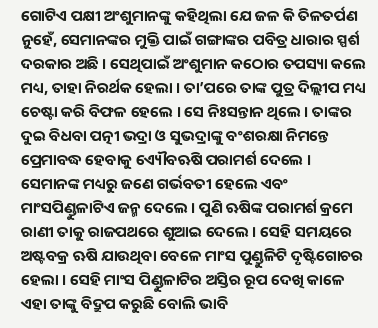ଗୋଟିଏ ପକ୍ଷୀ ଅଂଶୁମାନଙ୍କୁ କହିଥିଲା ଯେ ଜଳ କି ତିଳତର୍ପଣ ନୁହେଁ, ସେମାନଙ୍କର ମୁକ୍ତି ପାଇଁ ଗଙ୍ଗାଙ୍କର ପବିତ୍ର ଧାରାର ସ୍ପର୍ଶ ଦରକାର ଅଛି । ସେଥିପାଇଁ ଅଂଶୁମାନ କଠୋର ତପସ୍ୟା କଲେ ମଧ୍ୟ, ତାହା ନିରର୍ଥକ ହେଲା । ତା’ପରେ ତାଙ୍କ ପୁତ୍ର ଦିଲ୍ଲୀପ ମଧ୍ୟ ଚେଷ୍ଟା କରି ବିଫଳ ହେଲେ । ସେ ନିଃସନ୍ତାନ ଥିଲେ । ତାଙ୍କର ଦୁଇ ବିଧବା ପତ୍ନୀ ଭଦ୍ରା ଓ ସୁଭଦ୍ରାଙ୍କୁ ବଂଶରକ୍ଷା ନିମନ୍ତେ ପ୍ରେମାବଦ୍ଧ ହେବାକୁ ଏ୍ୟୌବଋଷି ପରାମର୍ଶ ଦେଲେ । ସେମାନଙ୍କ ମଧ୍ୟରୁ ଜଣେ ଗର୍ଭବତୀ ହେଲେ ଏବଂ ମାଂସପିଣ୍ଡୁଳାଟିଏ ଜନ୍ମ ଦେଲେ । ପୁଣି ଋଷିଙ୍କ ପରାମର୍ଶ କ୍ରମେ ରାଣୀ ତାକୁ ରାଜପଥରେ ଶୁଆଇ ଦେଲେ । ସେହି ସମୟରେ ଅଷ୍ଟବକ୍ର ଋଷି ଯାଉଥିବା ବେଳେ ମାଂସ ପୁଣ୍ଡୁଳିଟି ଦୃଷ୍ଟିଗୋଚର ହେଲା । ସେହି ମାଂସ ପିଣ୍ଡୁଳାଟିର ଅସ୍ତିର ରୂପ ଦେଖି କାଳେ ଏହା ତାଙ୍କୁ ବିଦ୍ରୁପ କରୁଛି ବୋଲି ଭାବି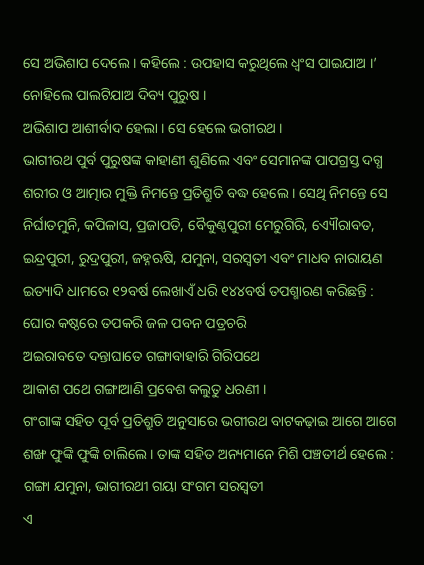ସେ ଅଭିଶାପ ଦେଲେ । କହିଲେ : ଉପହାସ କରୁଥିଲେ ଧ୍ୱଂସ ପାଇଯାଅ ।’ ନୋହିଲେ ପାଲଟିଯାଅ ଦିବ୍ୟ ପୁରୁଷ ।
ଅଭିଶାପ ଆଶୀର୍ବାଦ ହେଲା । ସେ ହେଲେ ଭଗୀରଥ ।
ଭାଗୀରଥ ପୁର୍ବ ପୁରୁଷଙ୍କ କାହାଣୀ ଶୁଣିଲେ ଏବଂ ସେମାନଙ୍କ ପାପଗ୍ରସ୍ତ ଦଗ୍ଧ ଶରୀର ଓ ଆତ୍ମାର ମୁକ୍ତି ନିମନ୍ତେ ପ୍ରତିଶ୍ରୁତି ବଦ୍ଧ ହେଲେ । ସେଥି ନିମନ୍ତେ ସେ ନିର୍ଘାତମୁନି, କପିଳାସ, ପ୍ରଜାପତି, ବୈକୁଣ୍ଠପୁରୀ ମେରୁଗିରି, ଏ୍ୟୌରାବତ, ଇନ୍ଦ୍ରପୁରୀ, ରୁଦ୍ରପୁରୀ, ଜହ୍ନଋଷି, ଯମୁନା, ସରସ୍ୱତୀ ଏବଂ ମାଧବ ନାରାୟଣ ଇତ୍ୟାଦି ଧାମରେ ୧୨ବର୍ଷ ଲେଖାଏଁ ଧରି ୧୪୪ବର୍ଷ ତପଶ୍ମାରଣ କରିଛନ୍ତି :
ଘୋର କଷ୍ଠରେ ତପକରି ଜଳ ପବନ ପତ୍ରଚରି
ଅଇରାବତେ ଦନ୍ତାଘାତେ ଗଙ୍ଗାବାହାରି ଗିରିପଥେ
ଆକାଶ ପଥେ ଗଙ୍ଗାଆଣି ପ୍ରବେଶ କଲୁତୁ ଧରଣୀ ।
ଗଂଗାଙ୍କ ସହିତ ପୂର୍ବ ପ୍ରତିଶ୍ରୁତି ଅନୁସାରେ ଭଗୀରଥ ବାଟକଢ଼ାଇ ଆଗେ ଆଗେ ଶଙ୍ଖ ଫୁଙ୍କି ଫୁଙ୍କି ଚାଲିଲେ । ତାଙ୍କ ସହିତ ଅନ୍ୟମାନେ ମିଶି ପଞ୍ଚତୀର୍ଥ ହେଲେ :
ଗଙ୍ଗା ଯମୁନା, ଭାଗୀରଥୀ ଗୟା ସଂଗମ ସରସ୍ୱତୀ
ଏ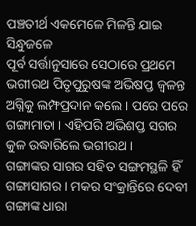ପଞ୍ଚତୀର୍ଥ ଏକମେଳେ ମିଳନ୍ତି ଯାଇ ସିନ୍ଧୁଜଳେ
ପୂର୍ବ ସର୍ତ୍ତାନୁସାରେ ସେଠାରେ ପ୍ରଥମେ ଭଗୀରଥ ପିତୃପୁରୁଷଙ୍କ ଅଭିଷପ୍ତ ଜ୍ୱଳନ୍ତ ଅଗ୍ନିକୁ ଲମ୍ଫପ୍ରଦାନ କଲେ । ପରେ ପରେ ଗଙ୍ଗାମାତା । ଏହିପରି ଅଭିଶପ୍ତ ସଗର କୁଳ ଉଦ୍ଧାରିଲେ ଭଗୀରଥ ।
ଗଙ୍ଗାଙ୍କର ସାଗର ସହିତ ସଙ୍ଗମସ୍ଥଳି ହିଁ ଗଙ୍ଗାସାଗର । ମକର ସଂକ୍ରାନ୍ତିରେ ଦେବୀ ଗଙ୍ଗାଙ୍କ ଧାରା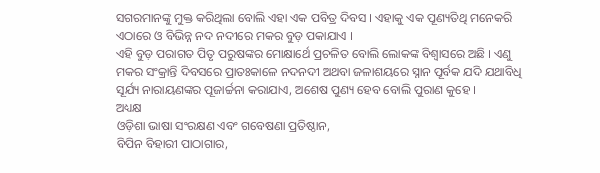ସଗରମାନଙ୍କୁ ମୁକ୍ତ କରିଥିଲା ବୋଲି ଏହା ଏକ ପବିତ୍ର ଦିବସ । ଏହାକୁ ଏକ ପୂଣ୍ୟତିଥି ମନେକରି ଏଠାରେ ଓ ବିଭିନ୍ନ ନଦ ନଦୀରେ ମକର ବୁଡ଼ ପକାଯାଏ ।
ଏହି ବୁଡ଼ ପରାଗତ ପିତୃ ପରୁଷଙ୍କର ମୋକ୍ଷାର୍ଥେ ପ୍ରଚଳିତ ବୋଲି ଲୋକଙ୍କ ବିଶ୍ୱାସରେ ଅଛି । ଏଣୁ ମକର ସଂକ୍ରାନ୍ତି ଦିବସରେ ପ୍ରାତଃକାଳେ ନଦନଦୀ ଅଥବା ଜଳାଶୟରେ ସ୍ନାନ ପୂର୍ବକ ଯଦି ଯଥାବିଧି ସୂର୍ଯ୍ୟ ନାରାୟଣଙ୍କର ପୂଜାର୍ଚ୍ଚନା କରାଯାଏ, ଅଶେଷ ପୁଣ୍ୟ ହେବ ବୋଲି ପୁରାଣ କୁହେ ।
ଅଧ୍ୟକ୍ଷ
ଓଡ଼ିଶା ଭାଷା ସଂରକ୍ଷଣ ଏବଂ ଗବେଷଣା ପ୍ରତିଷ୍ଠାନ,
ବିପିନ ବିହାରୀ ପାଠାଗାର,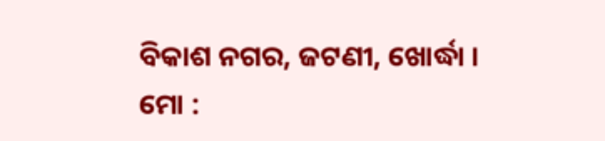ବିକାଶ ନଗର, ଜଟଣୀ, ଖୋର୍ଦ୍ଧା ।
ମୋ :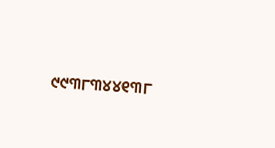୯୯୩୮୩୪୪୧୩୮